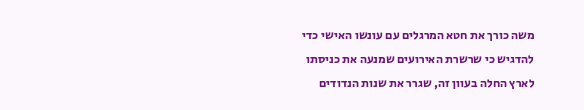משה כורך את חטא המרגלים עם עונשו האישי כדי להדגיש כי שרשרת האירועים שמנעה את כניסתו לארץ החלה בעוון זה, שגרר את שנות הנדודים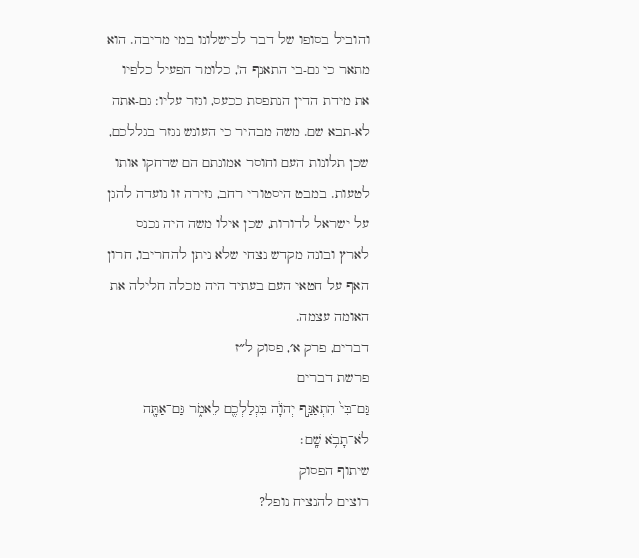והוביל בסופו של דבר לכישלונו במי מריבה. הוא מתאר כי גם-בי התאנף ה', כלומר הפעיל כלפיו את מידת הדין הנתפסת ככעס, וגזר עליו: גם-אתה לא-תבא שם. משה מבהיר כי העונש נגזר בגללכם, שכן תלונות העם וחוסר אמונתם הם שדחקו אותו לטעות. במבט היסטורי רחב, גזירה זו נועדה להגן על ישראל לדורות, שכן אילו משה היה נכנס לארץ ובונה מקדש נצחי שלא ניתן להחריבו, חרון האף על חטאי העם בעתיד היה מכלה חלילה את האומה עצמה.
דברים, פרק א׳, פסוק ל״ז
פרשת דברים
גַּם־בִּי֙ הִתְאַנַּ֣ף יְהֹוָ֔ה בִּגְלַלְכֶ֖ם לֵאמֹ֑ר גַּם־אַתָּ֖ה לֹא־תָבֹ֥א שָֽׁם׃
שיתוף הפסוק
רוצים להנציח נופל?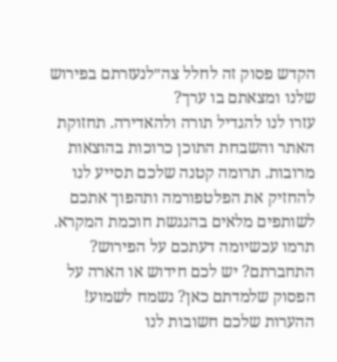הקדש פסוק זה לחלל צה״לנעזרתם בפירוש שלנו ומצאתם בו ערך?
עזרו לנו להגדיל תורה ולהאדירה. תחזוקת האתר והשבחת התוכן כרוכות בהוצאות מרובות. תרומה קטנה שלכם תסייע לנו להחזיק את הפלטפורמה ותהפוך אתכם לשותפים מלאים בהנגשת חוכמת המקרא.
תרמו עכשיומה דעתכם על הפירוש?
התחברתם? יש לכם חידוש או הארה על הפסוק שלמדתם כאן? נשמח לשמוע!
ההערות שלכם חשובות לנו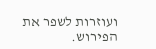ועוזרות לשפר את הפירוש.